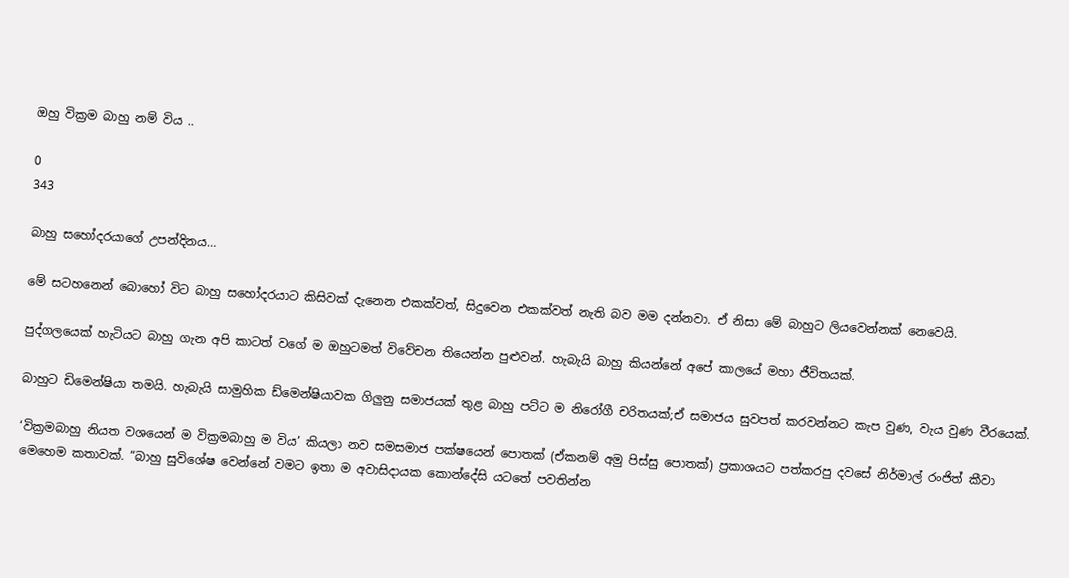ඔහු වික්‍රම බාහු නම් විය ..

0
343

බාහු සහෝදරයාගේ උපන්දිනය…

මේ සටහනෙන් බොහෝ විට බාහු සහෝදරයාට කිසිවක් දැනෙන එකක්වත්, සිදුවෙන එකක්වත් නැති බව මම දන්නවා. ඒ නිසා මේ බාහුට ලියවෙන්නක් නෙවෙයි.

පුද්ගලයෙක් හැටියට බාහු ගැන අපි කාටත් වගේ ම ඔහුටමත් විවේචන තියෙන්න පුළුවන්. හැබැයි බාහු කියන්නේ අපේ කාලයේ මහා ජීවිතයක්.

බාහුට ඩිමෙන්ෂියා තමයි. හැබැයි සාමුහික ඩ්මෙන්ෂියාවක ගිලුනු සමාජයක් තුළ බාහු පට්ට ම නිරෝගී චරිතයක්;ඒ සමාජය සුවපත් කරවන්නට කැප වුණ, වැය වුණ වීරයෙක්.

‘වික්‍රමබාහු නියත වශයෙන් ම වික්‍රමබාහු ම විය’ කියලා නව සමසමාජ පක්ෂයෙන් පොතක් (ඒකනම් අමු පිස්සු පොතක්) ප්‍රකාශයට පත්කරපු දවසේ නිර්මාල් රංජිත් කීවා මෙහෙම කතාවක්. “බාහු සුවිශේෂ වෙන්නේ වමට ඉතා ම අවාසිදායක කොන්දේසි යටතේ පවතින්න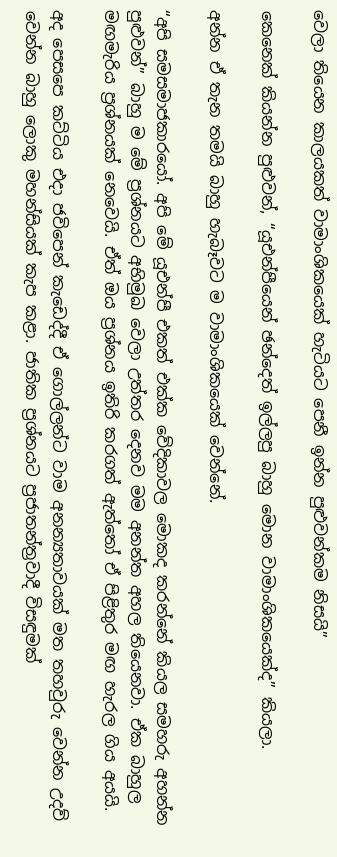වෙලා තියෙන කාලයකත් වාමාංශිකයෙක් හැටියට පෙනී ඉන්න පුළුවන්කම නිසයි”

කෙනෙක් කියන්න පුළුවන්, “යූඑන්පීයෙන් ඡන්දෙත් ඉල්ලපු බාහු මොන වාමාංශිකයෙක්ද” කියලා.

අන්න ඒ තැන තමයි බාහු හැබෑවට ම වාමාංශිකයෙක් වෙන්නේ.

“අපි සමසමාජකාරයෝ. අපි මේ යූඑන්පී එකත් එක්ක වේදිකාවල මොකද කරන්නේ කියල සමහරු අහන්න පුළුවන්” බාහු ම මේ ප්‍රශ්නයට අභිමුඛ වෙලා උත්තර දෙනව මම අනන්ත අහල තියෙනවා. ඒක බාහුල මඟමැරිය ප්‍රශ්නයක් නෙවෙයි. ඒත් ඔය ප්‍රශ්නය ඉතිරි කරගත් ඇත්තෝ ඒ පිළිතුර මඟ හැරල ගිය අයයි.

අද පෙසපෙ කට්ටිය එදා ජවිපෙන් කැඩෙද්දී ඒ ගොල්ලන්ට වාම අනන්‍යතාවයක් මත තහවුරු වෙන්න උදව් වෙන්න බාහු ලොකු මහන්සියක් කැප කළා. ජාතික ප්‍රශ්නයට ප්‍රජාතන්ත්‍රවාදී විසඳුමක්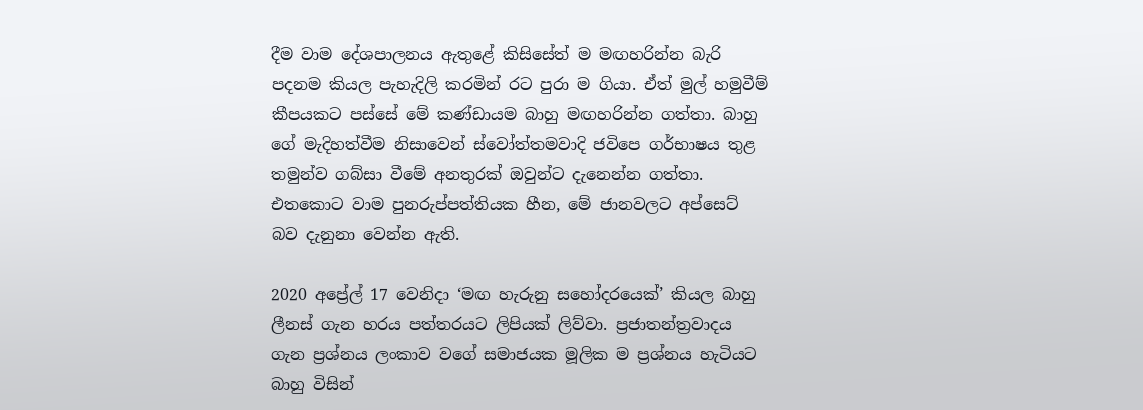දීම වාම දේශපාලනය ඇතුළේ කිසිසේත් ම මඟහරින්න බැරි පදනම කියල පැහැදිලි කරමින් රට පුරා ම ගියා. ඒත් මුල් හමුවීම් කීපයකට පස්සේ මේ කණ්ඩායම බාහු මඟහරින්න ගත්තා. බාහු ගේ මැදිහත්වීම නිසාවෙන් ස්වෝත්තමවාදි ජවිපෙ ගර්භාෂය තුළ තමුන්ව ගබ්සා වීමේ අනතුරක් ඔවුන්ට දැනෙන්න ගත්තා. එතකොට වාම පුනරුප්පත්තියක හීන, මේ ජානවලට අප්සෙට් බව දැනුනා වෙන්න ඇති.

2020 අප්‍රේල් 17 වෙනිදා ‘මඟ හැරුනු සහෝදරයෙක්’ කියල බාහු ලීනස් ගැන හරය පත්තරයට ලිපියක් ලිව්වා. ප්‍රජාතන්ත්‍රවාදය ගැන ප්‍රශ්නය ලංකාව වගේ සමාජයක මූලික ම ප්‍රශ්නය හැටියට බාහු විසින්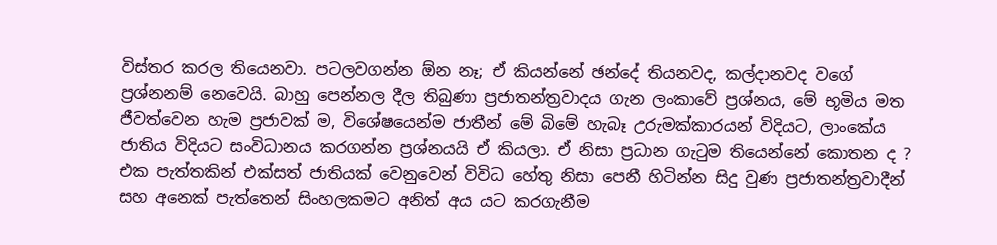විස්තර කරල තියෙනවා. පටලවගන්න ඕන නෑ; ඒ කියන්නේ ඡන්දේ තියනවද, කල්දානවද වගේ ප්‍රශ්නනම් නෙවෙයි. බාහු පෙන්නල දීල තිබුණා ප්‍රජාතන්ත්‍රවාදය ගැන ලංකාවේ ප්‍රශ්නය, මේ භූමිය මත ජීවත්වෙන හැම ප්‍රජාවක් ම, විශේෂයෙන්ම ජාතීන් මේ බිමේ හැබෑ උරුමක්කාරයන් විදියට, ලාංකේය ජාතිය විදියට සංවිධානය කරගන්න ප්‍රශ්නයයි ඒ කියලා. ඒ නිසා ප්‍රධාන ගැටුම තියෙන්නේ කොතන ද ? එක පැත්තකින් එක්සත් ජාතියක් වෙනුවෙන් විවිධ හේතු නිසා පෙනී හිටින්න සිදු වුණ ප්‍රජාතන්ත්‍රවාදීන් සහ අනෙක් පැත්තෙන් සිංහලකමට අනිත් අය යට කරගැනීම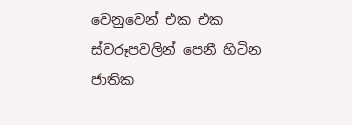වෙනුවෙන් එක එක ස්වරූපවලින් පෙනී හිටින ජාතික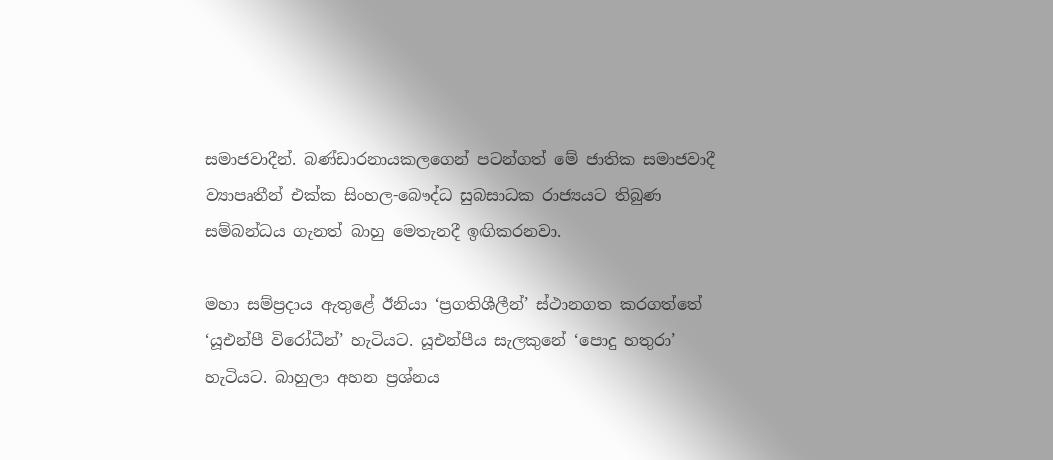සමාජවාදීන්. බණ්ඩාරනායකලගෙන් පටන්ගත් මේ ජාතික සමාජවාදී ව්‍යාපෘතීන් එක්ක සිංහල-බෞද්ධ සුබසාධක රාජ්‍යයට තිබුණ සම්බන්ධය ගැනත් බාහු මෙතැනදී ඉඟිකරනවා.

මහා සම්ප්‍රදාය ඇතුළේ ඊනියා ‘ප්‍රගතිශීලීන්’ ස්ථානගත කරගත්තේ ‘යූඑන්පී විරෝධීන්’ හැටියට. යූඑන්පීය සැලකුනේ ‘පොදු හතුරා’ හැටියට. බාහුලා අහන ප්‍රශ්නය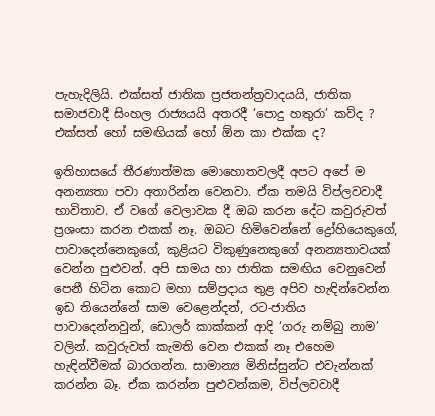පැහැදිලියි. එක්සත් ජාතික ප්‍රජතන්ත්‍රවාදයයි, ජාතික සමාජවාදී සිංහල රාජ්‍යයයි අතරදී ‘පොදු හතුරා’ කව්ද ? එක්සත් හෝ සමඟියක් හෝ ඕන කා එක්ක ද?

ඉතිහාසයේ තීරණාත්මක මොහොතවලදී අපට අපේ ම අනන්‍යතා පවා අතාරින්න වෙනවා. ඒක තමයි විප්ලවවාදී භාවිතාව. ඒ වගේ වෙලාවක දී ඔබ කරන දේට කවුරුවත් ප්‍රශංසා කරන එකක් නෑ. ඔබට හිමිවෙන්නේ ද්‍රෝහියෙකුගේ, පාවාදෙන්නෙකුගේ, කුළියට විකුණුනෙකුගේ අනන්‍යතාවයක් වෙන්න පුළුවන්. අපි සාමය හා ජාතික සමඟිය වෙනුවෙන් පෙනී හිටින කොට මහා සම්ප්‍රදාය තුළ අපිව හැඳින්වෙන්න ඉඩ තියෙන්නේ සාම වෙළෙන්දන්, රට-ජාතිය පාවාදෙන්නවුන්, ඩොලර් කාක්කන් ආදි ‘ගරු නම්බු නාම’ වලින්. කවුරුවත් කැමති වෙන එකක් නෑ එහෙම හැඳින්වීමක් බාරගන්න. සාමාන්‍ය මිනිස්සුන්ට එවැන්නක් කරන්න බෑ. ඒක කරන්න පුළුවන්කම, විප්ලවවාදී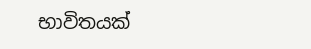භාවිතයක්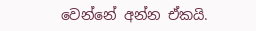වෙන්නේ අන්න ඒකයි.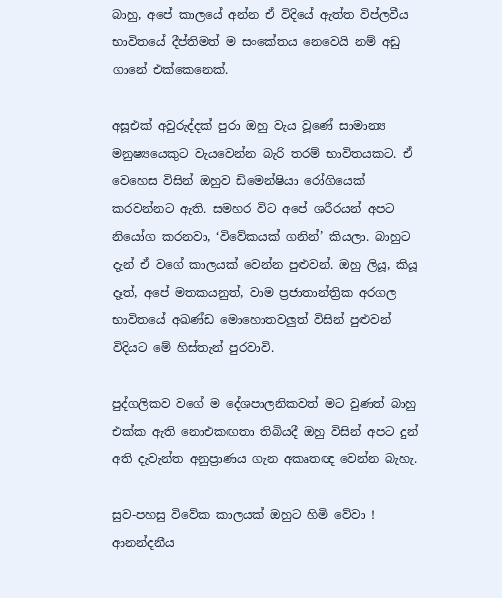බාහු, අපේ කාලයේ අන්න ඒ විදියේ ඇත්ත විප්ලවීය භාවිතයේ දීප්තිමත් ම සංකේතය නෙවෙයි නම් අඩු ගානේ එක්කෙනෙක්.

අසූඑක් අවුරුද්දක් පුරා ඔහු වැය වූණේ සාමාන්‍ය මනුෂ්‍යයෙකුට වැයවෙන්න බැරි තරම් භාවිතයකට. ඒ වෙහෙස විසින් ඔහුව ඩිමෙන්ෂියා රෝගියෙක් කරවන්නට ඇති. සමහර විට අපේ ශරීරයන් අපට නියෝග කරනවා, ‘විවේකයක් ගනින්’ කියලා. බාහුට දැන් ඒ වගේ කාලයක් වෙන්න පුළුවන්. ඔහු ලියූ, කියූ දෑත්, අපේ මතකයනුත්, වාම ප්‍රජාතාන්ත්‍රික අරගල භාවිතයේ අඛණ්ඩ මොහොතවලුත් විසින් පුළුවන් විදියට මේ හිස්තැන් පුරවාවි.

පුද්ගලිකව වගේ ම දේශපාලනිකවත් මට වුණත් බාහු එක්ක ඇති නොඑකඟතා තිබියදී ඔහු විසින් අපට දුන් අති දැවැන්ත අනුප්‍රාණය ගැන අකෘතඥ වෙන්න බැහැ.

සුව-පහසු විවේක කාලයක් ඔහුට හිමි වේවා ! ආනන්දනීය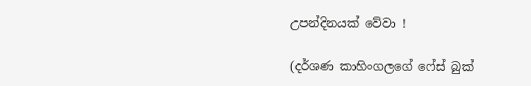උපන්දිනයක් වේවා !

(දර්ශණ කාහිංගලගේ ෆේස් බුක්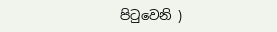පිටුවෙනි )